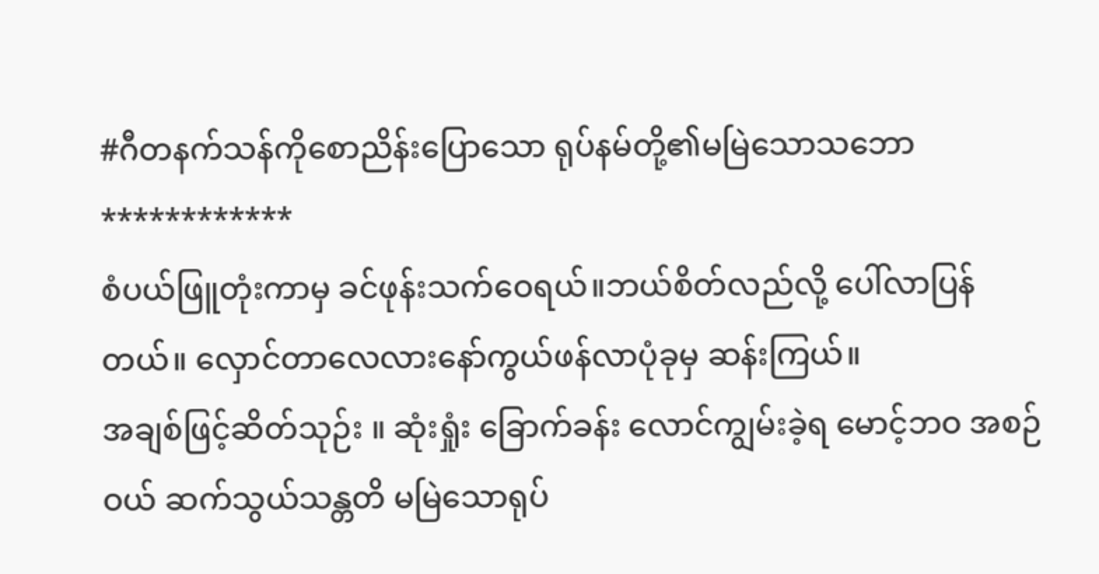#ဂီတနက်သန်ကိုစောညိန်းပြောသော ရုပ်နမ်တို့၏မမြဲသောသဘော
************
စံပယ်ဖြူတုံးကာမှ ခင်ဖုန်းသက်ဝေရယ်။ဘယ်စိတ်လည်လို့ ပေါ်လာပြန်တယ်။ လှောင်တာလေလားနော်ကွယ်ဖန်လာပုံခုမှ ဆန်းကြယ်။
အချစ်ဖြင့်ဆိတ်သုဉ်း ။ ဆုံးရှုံး ခြောက်ခန်း လောင်ကျွမ်းခဲ့ရ မောင့်ဘဝ အစဉ်ဝယ် ဆက်သွယ်သန္တတိ မမြဲသောရုပ်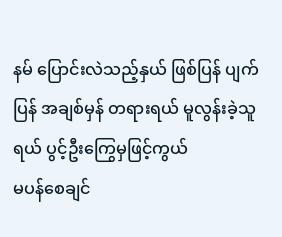နမ် ပြောင်းလဲသည့်နှယ် ဖြစ်ပြန် ပျက်ပြန် အချစ်မှန် တရားရယ် မူလွန်းခဲ့သူရယ် ပွင့်ဦးကြွေမှဖြင့်ကွယ်
မပန်စေချင်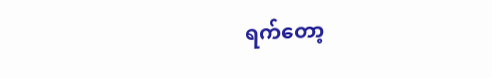ရက်တော့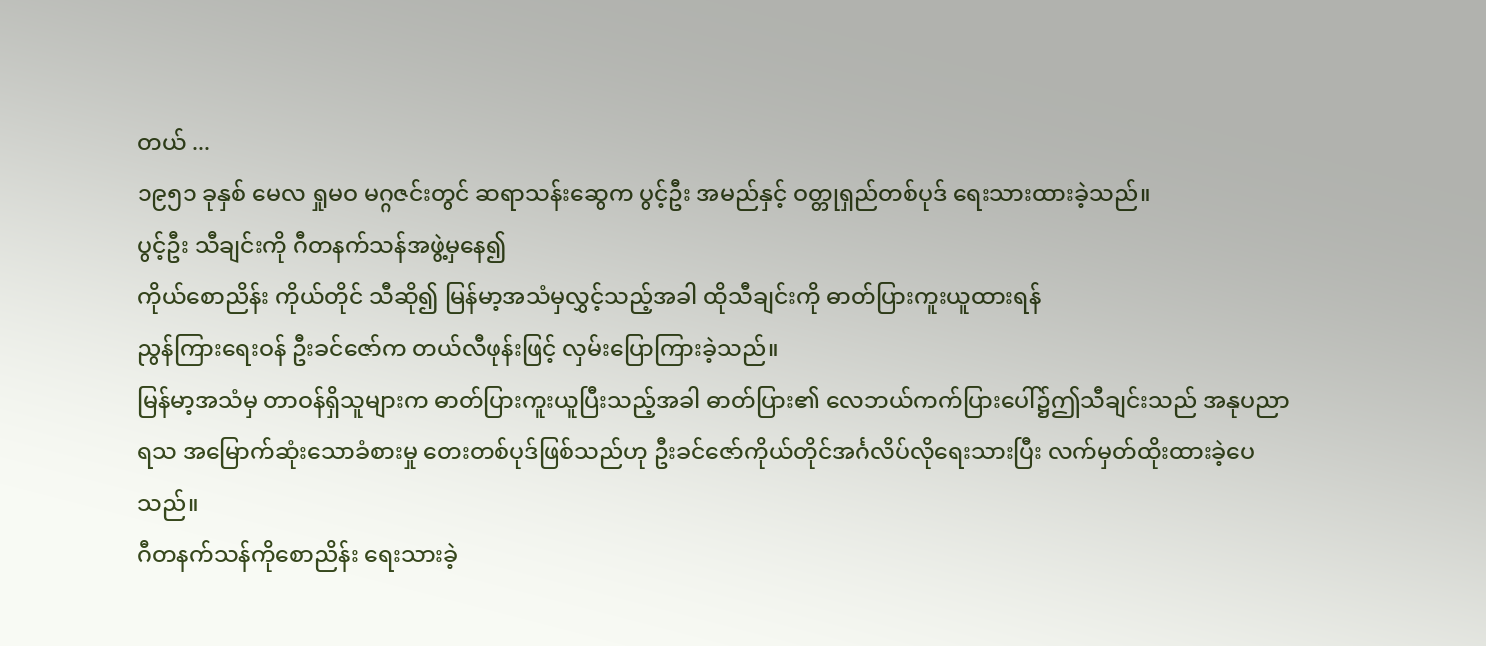တယ် ...
၁၉၅၁ ခုနှစ် မေလ ရှုမဝ မဂ္ဂဇင်းတွင် ဆရာသန်းဆွေက ပွင့်ဦး အမည်နှင့် ဝတ္တုရှည်တစ်ပုဒ် ရေးသားထားခဲ့သည်။
ပွင့်ဦး သီချင်းကို ဂီတနက်သန်အဖွဲ့မှနေ၍
ကိုယ်စောညိန်း ကိုယ်တိုင် သီဆို၍ မြန်မာ့အသံမှလွှင့်သည့်အခါ ထိုသီချင်းကို ဓာတ်ပြားကူးယူထားရန်
ညွန်ကြားရေးဝန် ဦးခင်ဇော်က တယ်လီဖုန်းဖြင့် လှမ်းပြောကြားခဲ့သည်။
မြန်မာ့အသံမှ တာဝန်ရှိသူများက ဓာတ်ပြားကူးယူပြီးသည့်အခါ ဓာတ်ပြား၏ လေဘယ်ကက်ပြားပေါ်၌ဤသီချင်းသည် အနုပညာရသ အမြောက်ဆုံးသောခံစားမှု တေးတစ်ပုဒ်ဖြစ်သည်ဟု ဦးခင်ဇော်ကိုယ်တိုင်အင်္ဂလိပ်လိုရေးသားပြီး လက်မှတ်ထိုးထားခဲ့ပေသည်။
ဂီတနက်သန်ကိုစောညိန်း ရေးသားခဲ့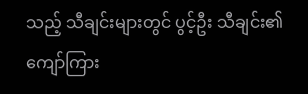သည့် သီချင်းများတွင် ပွင့်ဦး သီချင်း၏ ကျော်ကြား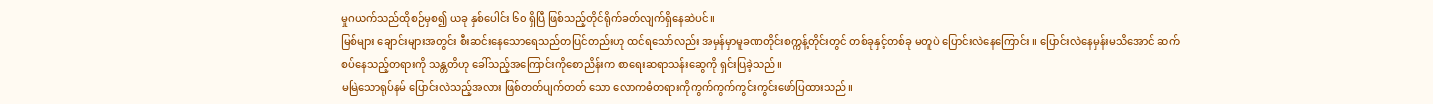မှုဂယက်သည်ထိုစဉ်မှစ၍ ယခု နှစ်ပေါင်း ၆၀ ရှိပြီ ဖြစ်သည့်တိုင်ရိုက်ခတ်လျက်ရှိနေဆဲပင်။
မြစ်များ ချောင်းများအတွင်း စီးဆင်းနေသောရေသည်တပြင်တည်းဟု ထင်ရသော်လည်း အမှန်မှာမူခဏတိုင်းစက္ကန့်တိုင်းတွင် တစ်ခုနှင့်တစ်ခု မတူပဲ ပြောင်းလဲနေကြောင်း ။ ပြောင်းလဲနေမှန်းမသိအောင် ဆက်စပ်နေသည့်တရားကို သန္တတိဟု ခေါ်သည့်အကြောင်းကိုစောညိန်းက စာရေးဆရာသန်းဆွေကို ရှင်းပြခဲ့သည်။
မမြဲသောရုပ်နမ် ပြောင်းလဲသည့်အလား ဖြစ်တတ်ပျက်တတ် သော လောကဓံတရားကိုကွက်ကွက်ကွင်းကွင်းဖော်ပြထားသည်။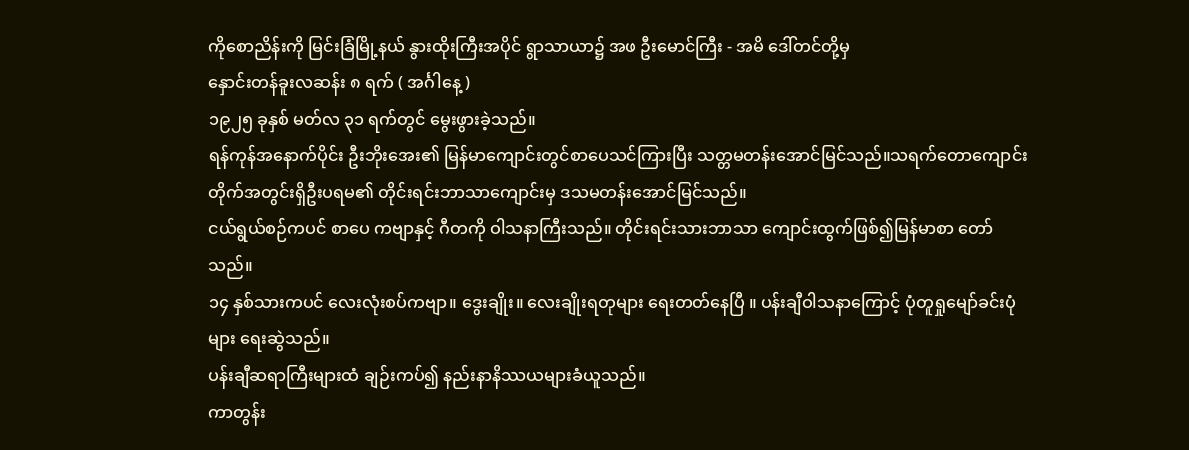ကိုစောညိန်းကို မြင်းခြံမြို့နယ် နွားထိုးကြီးအပိုင် ရွာသာယာ၌ အဖ ဦးမောင်ကြီး - အမိ ဒေါ်တင်တို့မှ
နှောင်းတန်ခူးလဆန်း ၈ ရက် ( အင်္ဂါနေ့ )
၁၉၂၅ ခုနှစ် မတ်လ ၃၁ ရက်တွင် မွေးဖွားခဲ့သည်။
ရန်ကုန်အနောက်ပိုင်း ဦးဘိုးအေး၏ မြန်မာကျောင်းတွင်စာပေသင်ကြားပြီး သတ္တမတန်းအောင်မြင်သည်။သရက်တောကျောင်းတိုက်အတွင်းရှိဦးပရမ၏ တိုင်းရင်းဘာသာကျောင်းမှ ဒသမတန်းအောင်မြင်သည်။
ငယ်ရွယ်စဉ်ကပင် စာပေ ကဗျာနှင့် ဂီတကို ဝါသနာကြီးသည်။ တိုင်းရင်းသားဘာသာ ကျောင်းထွက်ဖြစ်၍မြန်မာစာ တော်သည်။
၁၄ နှစ်သားကပင် လေးလုံးစပ်ကဗျာ။ ဒွေးချိုး။ လေးချိုးရတုများ ရေးတတ်နေပြီ ။ ပန်းချီဝါသနာကြောင့် ပုံတူရှုမျော်ခင်းပုံများ ရေးဆွဲသည်။
ပန်းချီဆရာကြီးများထံ ချဉ်းကပ်၍ နည်းနာနိဿယများခံယူသည်။
ကာတွန်း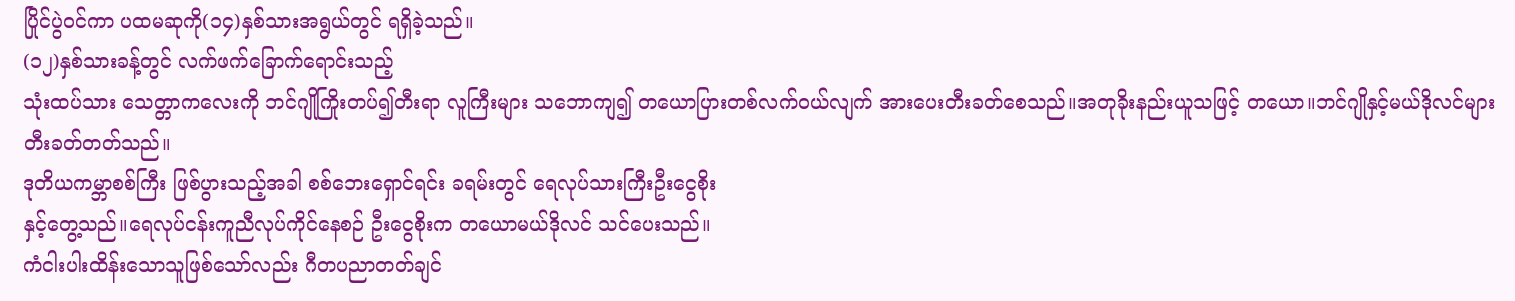ပြိုင်ပွဲဝင်ကာ ပထမဆုကို(၁၄)နှစ်သားအရွယ်တွင် ရရှိခဲ့သည်။
(၁၂)နှစ်သားခန့်တွင် လက်ဖက်ခြောက်ရောင်းသည့်
သုံးထပ်သား သေတ္တာကလေးကို ဘင်ဂျိုကြိုးတပ်၍တီးရာ လူကြီးများ သဘောကျ၍ တယောပြားတစ်လက်ဝယ်လျက် အားပေးတီးခတ်စေသည်။အတုခိုးနည်းယူသဖြင့် တယော။ဘင်ဂျိုနှင့်မယ်ဒိုလင်များတီးခတ်တတ်သည်။
ဒုတိယကမ္ဘာစစ်ကြီး ဖြစ်ပွားသည့်အခါ စစ်ဘေးရှောင်ရင်း ခရမ်းတွင် ရေလုပ်သားကြီးဦးငွေစိုး
နှင့်တွေ့သည်။ရေလုပ်ငန်းကူညီလုပ်ကိုင်နေစဉ် ဦးငွေစိုးက တယောမယ်ဒိုလင် သင်ပေးသည်။
ကံငါးပါးထိန်းသောသူဖြစ်သော်လည်း ဂီတပညာတတ်ချင်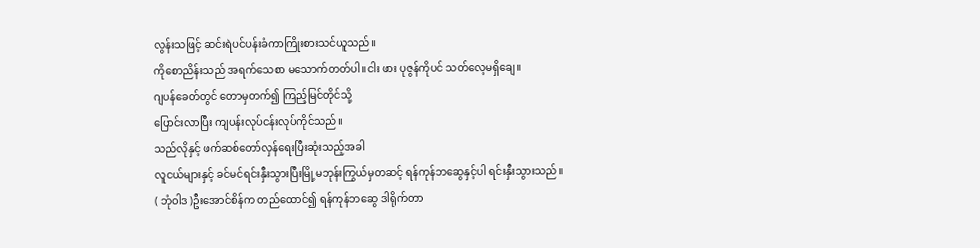လွန်းသဖြင့် ဆင်းရဲပင်ပန်းခံကာကြိုးစားသင်ယူသည်။
ကိုစောညိန်းသည် အရက်သေစာ မသောက်တတ်ပါ။ငါး ဖား ပုဇွန်ကိုပင် သတ်လေ့မရှိချေ။
ဂျပန်ခေတ်တွင် တောမှတက်၍ ကြည့်မြင်တိုင်သို့
ပြောင်းလာပြီး ကျပန်းလုပ်ငန်းလုပ်ကိုင်သည်။
သည်လိုနှင့် ဖက်ဆစ်တော်လှန်ရေးပြီးဆုံးသည့်အခါ
လူငယ်များနှင့် ခင်မင်ရင်းနှီးသွားပြီးမြို့မဘုန်းကြွယ်မှတဆင့် ရန်ကုန်ဘဆွေနှင့်ပါ ရင်းနှီးသွားသည်။
( ဘုံဝါဒ )ဦးအောင်စိန်က တည်ထောင်၍ ရန်ကုန်ဘဆွေ ဒါရိုက်တာ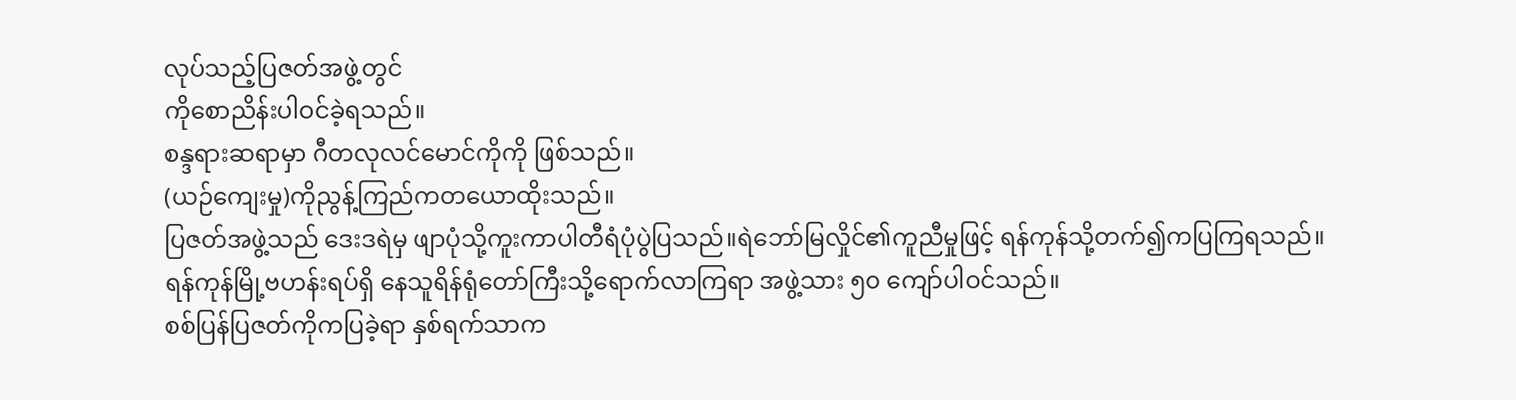လုပ်သည့်ပြဇတ်အဖွဲ့တွင်
ကိုစောညိန်းပါဝင်ခဲ့ရသည်။
စန္ဒရားဆရာမှာ ဂီတလုလင်မောင်ကိုကို ဖြစ်သည်။
(ယဉ်ကျေးမှု)ကိုညွန့်ကြည်ကတယောထိုးသည်။
ပြဇတ်အဖွဲ့သည် ဒေးဒရဲမှ ဖျာပုံသို့ကူးကာပါတီရံပုံပွဲပြသည်။ရဲဘော်မြလှိုင်၏ကူညီမှုဖြင့် ရန်ကုန်သို့တက်၍ကပြကြရသည်။
ရန်ကုန်မြို့ဗဟန်းရပ်ရှိ နေသူရိန်ရုံတော်ကြီးသို့ရောက်လာကြရာ အဖွဲ့သား ၅၀ ကျော်ပါဝင်သည်။
စစ်ပြန်ပြဇတ်ကိုကပြခဲ့ရာ နှစ်ရက်သာက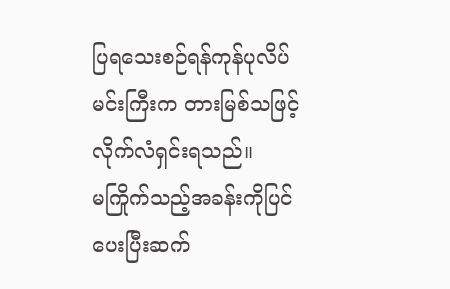ပြရသေးစဉ်ရန်ကုန်ပုလိပ်မင်းကြီးက တားမြစ်သဖြင့် လိုက်လံရှင်းရသည်။
မကြိုက်သည့်အခန်းကိုပြင်ပေးပြီးဆက်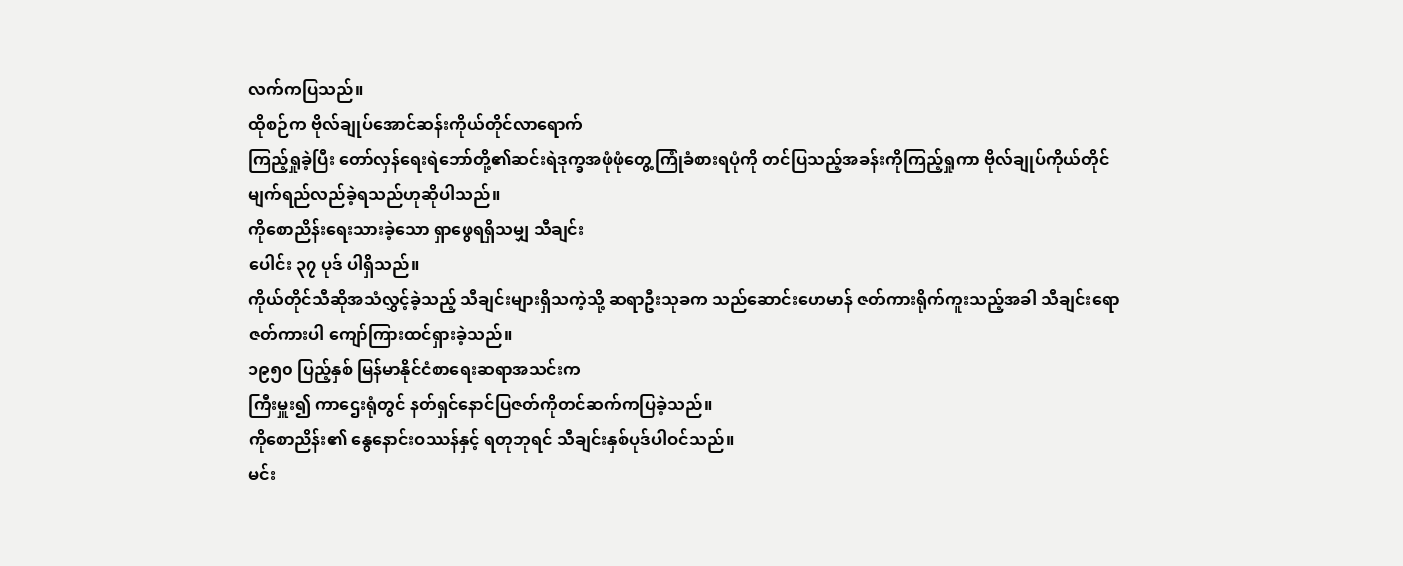လက်ကပြသည်။
ထိုစဉ်က ဗိုလ်ချုပ်အောင်ဆန်းကိုယ်တိုင်လာရောက်
ကြည့်ရှုခဲ့ပြီး တော်လှန်ရေးရဲဘော်တို့၏ဆင်းရဲဒုက္ခအဖုံဖုံတွေ့ကြုံခံစားရပုံကို တင်ပြသည့်အခန်းကိုကြည့်ရှုကာ ဗိုလ်ချုပ်ကိုယ်တိုင် မျက်ရည်လည်ခဲ့ရသည်ဟုဆိုပါသည်။
ကိုစောညိန်းရေးသားခဲ့သော ရှာဖွေရရှိသမျှ သီချင်း
ပေါင်း ၃၇ ပုဒ် ပါရှိသည်။
ကိုယ်တိုင်သီဆိုအသံလွှင့်ခဲ့သည့် သီချင်းများရှိသကဲ့သို့ ဆရာဦးသုခက သည်ဆောင်းဟေမာန် ဇတ်ကားရိုက်ကူးသည့်အခါ သီချင်းရော ဇတ်ကားပါ ကျော်ကြားထင်ရှားခဲ့သည်။
၁၉၅၀ ပြည့်နှစ် မြန်မာနိုင်ငံစာရေးဆရာအသင်းက
ကြီးမှူး၍ ကာဌေးရုံတွင် နတ်ရှင်နောင်ပြဇတ်ကိုတင်ဆက်ကပြခဲ့သည်။
ကိုစောညိန်း၏ နွေနောင်းဝဿန်နှင့် ရတုဘုရင် သီချင်းနှစ်ပုဒ်ပါဝင်သည်။
မင်း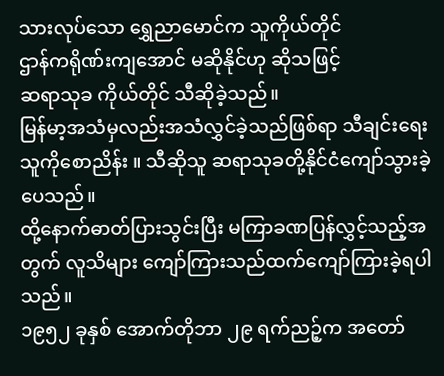သားလုပ်သော ရွှေညာမောင်က သူကိုယ်တိုင်
ဌာန်ကရိုဏ်းကျအောင် မဆိုနိုင်ဟု ဆိုသဖြင့်
ဆရာသုခ ကိုယ်တိုင် သီဆိုခဲ့သည်။
မြန်မာ့အသံမှလည်းအသံလွှင်ခဲ့သည်ဖြစ်ရာ သီချင်းရေးသူကိုစောညိန်း ။ သီဆိုသူ ဆရာသုခတို့နိုင်ငံကျော်သွားခဲ့ပေသည်။
ထို့နောက်ဓာတ်ပြားသွင်းပြီး မကြာခဏပြန်လွှင့်သည့်အတွက် လူသိများ ကျော်ကြားသည်ထက်ကျော်ကြားခဲ့ရပါသည်။
၁၉၅၂ ခုနှစ် အောက်တိုဘာ ၂၉ ရက်ညဉ့်က အတော်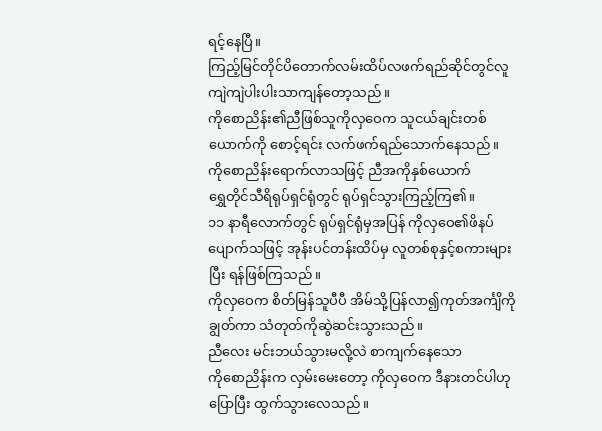ရင့်နေပြီ။
ကြည့်မြင်တိုင်ပိတောက်လမ်းထိပ်လဖက်ရည်ဆိုင်တွင်လူကျဲကျဲပါးပါးသာကျန်တော့သည်။
ကိုစောညိန်း၏ညီဖြစ်သူကိုလှဝေက သူငယ်ချင်းတစ်ယောက်ကို စောင့်ရင်း လက်ဖက်ရည်သောက်နေသည်။
ကိုစောညိန်းရောက်လာသဖြင့် ညီအကိုနှစ်ယောက်
ရွှေတိုင်သီရိရုပ်ရှင်ရုံတွင် ရုပ်ရှင်သွားကြည့်ကြ၏။
၁၁ နာရီလောက်တွင် ရုပ်ရှင်ရုံမှအပြန် ကိုလှဝေ၏ဖိနပ်ပျောက်သဖြင့် အုန်းပင်တန်းထိပ်မှ လူတစ်စုနှင့်စကားများပြီး ရန်ဖြစ်ကြသည်။
ကိုလှဝေက စိတ်မြန်သူပီပီ အိမ်သို့ပြန်လာ၍ကုတ်အင်္ကျိကိုချွတ်ကာ သံတုတ်ကိုဆွဲဆင်းသွားသည်။
ညီလေး မင်းဘယ်သွားမလို့လဲ စာကျက်နေသော
ကိုစောညိန်းက လှမ်းမေးတော့ ကိုလှဝေက ဒီနားတင်ပါဟု ပြောပြီး ထွက်သွားလေသည်။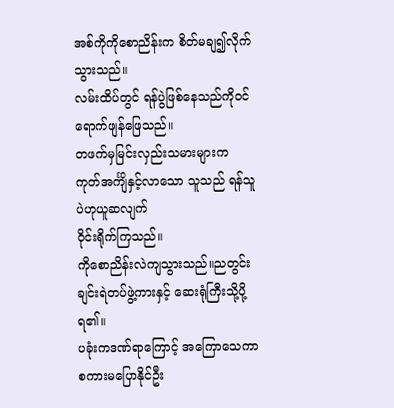အစ်ကိုကိုစောညိန်းက စိတ်မချ၍လိုက်သွားသည်။
လမ်းထိပ်တွင် ရန်ပွဲဖြစ်နေသည်ကိုဝင်ရောက်ဖျန်ဖြေသည်။
တဖက်မှမြင်းလှည်းသမားများက ကုတ်အင်္ကျိနှင့်လာသော သူသည် ရန်သူပဲဟုယူဆလျက်
ဝိုင်းရိုက်ကြသည်။
ကိုစောညိန်းလဲကျသွားသည်။ညတွင်းချင်းရဲတပ်ဖွဲ့ကားနှင့် ဆေးရုံကြီးသို့ပို့ရ၏။
ပခုံးကဒဏ်ရာကြောင့် အကြောသေကာစကားမပြောနိုင်ဦး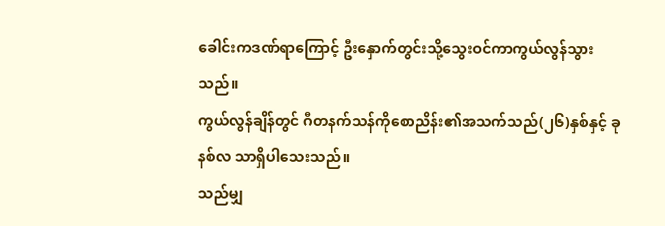ခေါင်းကဒဏ်ရာကြောင့် ဦးနှောက်တွင်းသို့သွေးဝင်ကာကွယ်လွန်သွားသည်။
ကွယ်လွန်ချိန်တွင် ဂီတနက်သန်ကိုစောညိန်း၏အသက်သည်(၂၆)နှစ်နှင့် ခုနစ်လ သာရှိပါသေးသည်။
သည်မျှ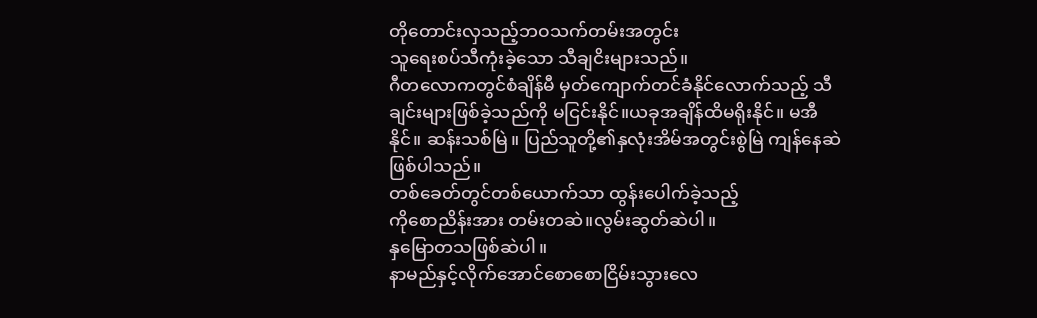တိုတောင်းလှသည့်ဘဝသက်တမ်းအတွင်း
သူရေးစပ်သီကုံးခဲ့သော သီချငိးများသည်။
ဂီတလောကတွင်စံချိန်မီ မှတ်ကျောက်တင်ခံနိုင်လောက်သည့် သီချင်းများဖြစ်ခဲ့သည်ကို မငြင်းနိုင်။ယခုအချိန်ထိမရိုးနိုင်။ မအီနိုင်။ ဆန်းသစ်မြဲ။ ပြည်သူတို့၏နှလုံးအိမ်အတွင်းစွဲမြဲ ကျန်နေဆဲ ဖြစ်ပါသည်။
တစ်ခေတ်တွင်တစ်ယောက်သာ ထွန်းပေါက်ခဲ့သည့်
ကိုစောညိန်းအား တမ်းတဆဲ။လွမ်းဆွတ်ဆဲပါ။
နှမြောတသဖြစ်ဆဲပါ။
နာမည်နှင့်လိုက်အောင်စောစောငြိမ်းသွားလေ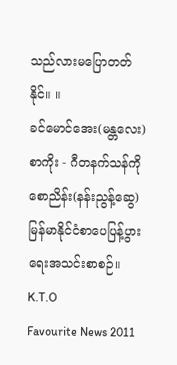သည်လားမပြောတတ်နိုင်။ ။
ခင်မောင်အေး(မန္တလေး)
စာကိုး - ဂီတနက်သန်ကိုစောညိန်း(နန်းညွန့်ဆွေ)
မြန်မာနိုင်ငံစာပေပြန့်ပွားရေးအသင်းစာစဉ်။
K.T.O
Favourite News 2011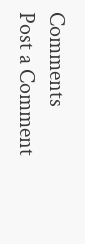Comments
Post a Comment